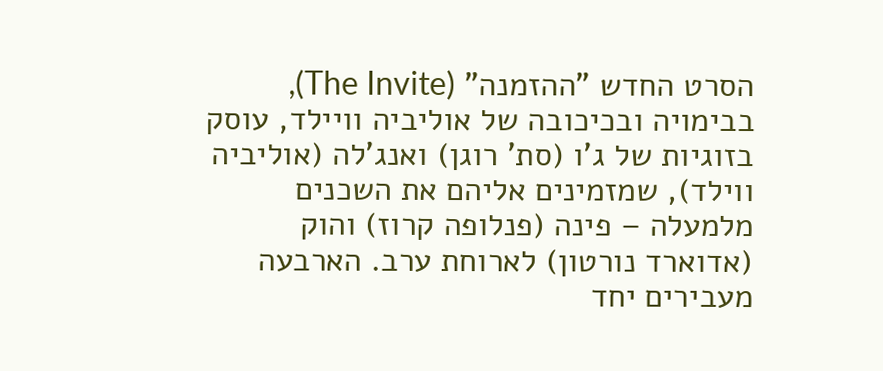הסרט החדש "ההזמנה" (The Invite), בבימויה ובכיכובה של אוליביה וויילד, עוסק בזוגיות של ג'ו (סת' רוגן) ואנג'לה (אוליביה ווילד), שמזמינים אליהם את השכנים מלמעלה – פינה (פנלופה קרוז) והוק (אדוארד נורטון) לארוחת ערב. הארבעה מעבירים יחד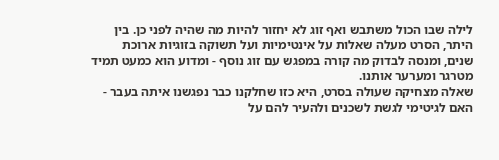לילה שבו הכול משתבש ואף זוג לא יחזור להיות מה שהיה לפני כן. בין היתר, הסרט מעלה שאלות על אינטימיות ועל תשוקה בזוגיות ארוכת שנים, ומנסה לבדוק מה קורה במפגש עם זוג נוסף - ומדוע הוא כמעט תמיד מטרגר ומערער אותנו.
שאלה מצחיקה שעולה בסרט, היא כזו שחלקנו כבר נפגשנו איתה בעבר - האם לגיטימי לגשת לשכנים ולהעיר להם על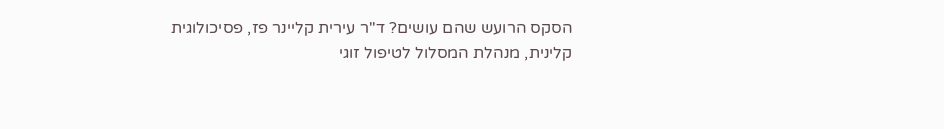הסקס הרועש שהם עושים? ד''ר עירית קליינר פז, פסיכולוגית קלינית, מנהלת המסלול לטיפול זוגי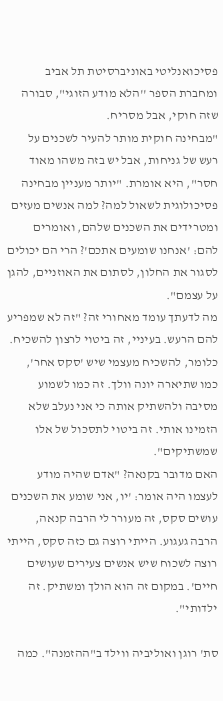פסיכואנליטי באוניברסיטת תל אביב ומחברת הספר ''הלא מודע הזוגי", סבורה שזה חוקי, אבל מסריח.
"מבחינה חוקית מותר להעיר לשכנים על רעש של גניחות, אבל יש בזה משהו מאוד חסר", היא אומרת. "יותר מעניין מבחינה פסיכולוגית לשאול למה? למה אנשים מעזים ומטרידים את השכנים שלהם, ואומרים להם: 'אנחנו שומעים אתכם'? הרי הם יכולים לסגור את החלון, לסתום את האוזניים, להגן על עצמם".
מה לדעתך עומד מאחורי זה? "זה לא שמפריע להם הרעש. בעיניי, זה ביטוי לרצון להשכיח. כלומר, להשכיח מעצמי שיש 'סקס אחר', כמו שתיארה יונה וולך. זה כמו לשמוע מסיבה ולהשתיק אותה כי אני נעלב שלא הזמינו אותי. זה ביטוי לתסכול של אלו שמשתיקים".
האם מדובר בקנאה? "אדם שהיה מודע לעצמו היה אומר: 'יו, אני שומע את השכנים עושים סקס, זה מעורר לי הרבה קנאה, הרבה געגוע. הייתי רוצה גם כזה סקס, הייתי רוצה לשכוח שיש אנשים צעירים שעושים חיים'. במקום זה הוא הולך ומשתיק. זה ילדותי".

סת' רוגן ואוליביה ווילד ב"ההזמנה". כמה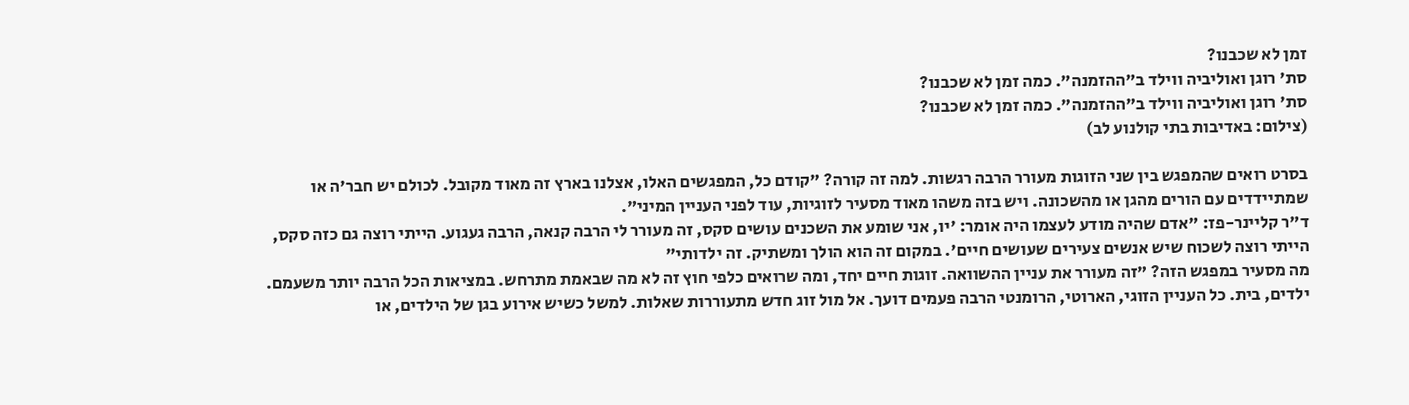זמן לא שכבנו?
סת' רוגן ואוליביה ווילד ב"ההזמנה". כמה זמן לא שכבנו?
סת' רוגן ואוליביה ווילד ב"ההזמנה". כמה זמן לא שכבנו?
(צילום: באדיבות בתי קולנוע לב)

בסרט רואים שהמפגש בין שני הזוגות מעורר הרבה רגשות. למה זה קורה? "קודם כל, המפגשים האלו, אצלנו בארץ זה מאוד מקובל. לכולם יש חבר'ה או שמתיידדים עם הורים מהגן או מהשכונה. ויש בזה משהו מאוד מסעיר לזוגיות, עוד לפני העניין המיני".
ד"ר קליינר-פז: "אדם שהיה מודע לעצמו היה אומר: 'יו, אני שומע את השכנים עושים סקס, זה מעורר לי הרבה קנאה, הרבה געגוע. הייתי רוצה גם כזה סקס, הייתי רוצה לשכוח שיש אנשים צעירים שעושים חיים'. במקום זה הוא הולך ומשתיק. זה ילדותי"
מה מסעיר במפגש הזה? "זה מעורר את עניין ההשוואה. זוגות חיים יחד, ומה שרואים כלפי חוץ זה לא מה שבאמת מתרחש. במציאות הכל הרבה יותר משעמם. ילדים, בית. כל העניין הזוגי, הארוטי, הרומנטי הרבה פעמים דועך. אל מול זוג חדש מתעוררות שאלות. למשל כשיש אירוע בגן של הילדים, או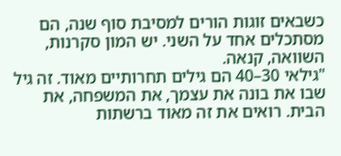כשבאים זוגות הורים למסיבת סוף שנה, הם מסתכלים אחד על השני. יש המון סקרנות, השוואה, קנאה.
"גילאי 30–40 הם גילים תחרותיים מאוד. זה גיל שבו את בונה את עצמך, את המשפחה, את הבית. רואים את זה מאוד ברשתות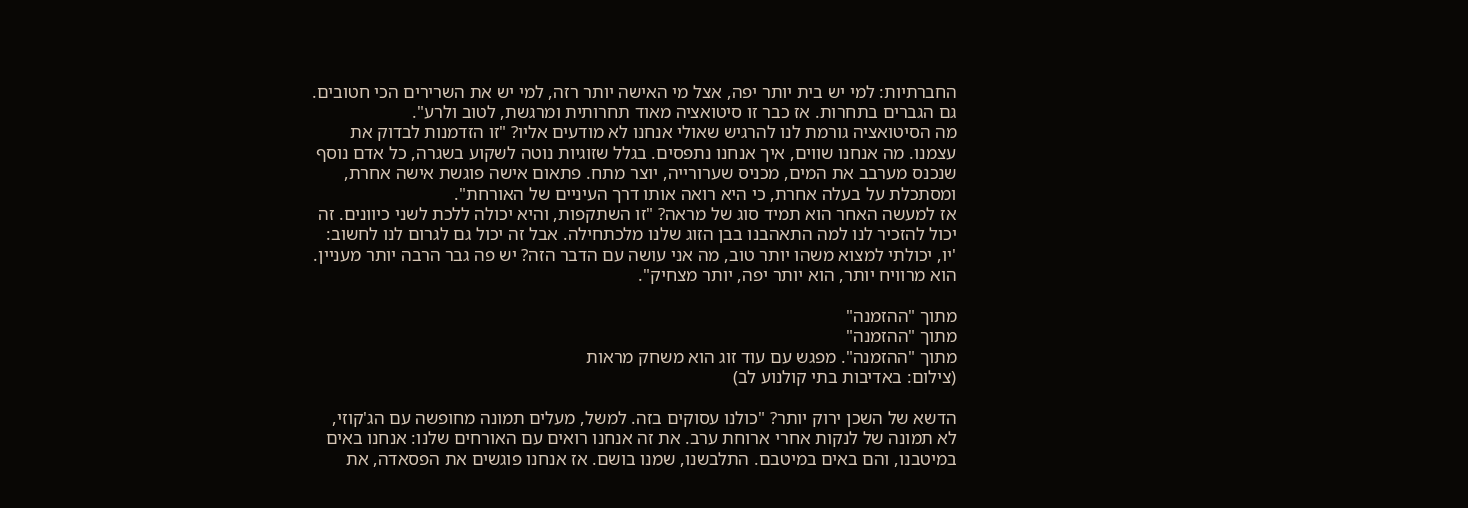החברתיות: למי יש בית יותר יפה, אצל מי האישה יותר רזה, למי יש את השרירים הכי חטובים. גם הגברים בתחרות. אז כבר זו סיטואציה מאוד תחרותית ומרגשת, לטוב ולרע".
מה הסיטואציה גורמת לנו להרגיש שאולי אנחנו לא מודעים אליו? "זו הזדמנות לבדוק את עצמנו. מה אנחנו שווים, איך אנחנו נתפסים. בגלל שזוגיות נוטה לשקוע בשגרה, כל אדם נוסף שנכנס מערבב את המים, מכניס שערורייה, יוצר מתח. פתאום אישה פוגשת אישה אחרת, ומסתכלת על בעלה אחרת, כי היא רואה אותו דרך העיניים של האורחת".
אז למעשה האחר הוא תמיד סוג של מראה? "זו השתקפות, והיא יכולה ללכת לשני כיוונים. זה יכול להזכיר לנו למה התאהבנו בבן הזוג שלנו מלכתחילה. אבל זה יכול גם לגרום לנו לחשוב: 'יו, יכולתי למצוא משהו יותר טוב, מה אני עושה עם הדבר הזה? יש פה גבר הרבה יותר מעניין. הוא מרוויח יותר, הוא יותר יפה, יותר מצחיק".

מתוך "ההזמנה"
מתוך "ההזמנה"
מתוך "ההזמנה". מפגש עם עוד זוג הוא משחק מראות
(צילום: באדיבות בתי קולנוע לב)

הדשא של השכן ירוק יותר? "כולנו עסוקים בזה. למשל, מעלים תמונה מחופשה עם הג'קוזי, לא תמונה של לנקות אחרי ארוחת ערב. את זה אנחנו רואים עם האורחים שלנו: אנחנו באים במיטבנו, והם באים במיטבם. התלבשנו, שמנו בושם. אז אנחנו פוגשים את הפסאדה, את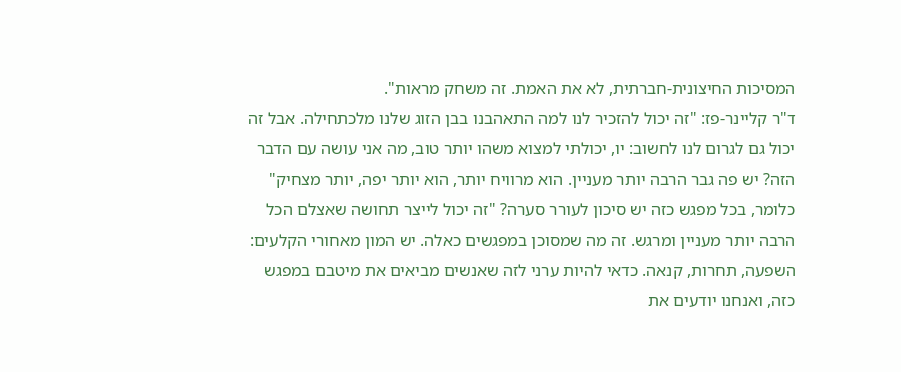המסיכות החיצונית-חברתית, לא את האמת. זה משחק מראות".
ד"ר קליינר-פז: "זה יכול להזכיר לנו למה התאהבנו בבן הזוג שלנו מלכתחילה. אבל זה יכול גם לגרום לנו לחשוב: יו, יכולתי למצוא משהו יותר טוב, מה אני עושה עם הדבר הזה? יש פה גבר הרבה יותר מעניין. הוא מרוויח יותר, הוא יותר יפה, יותר מצחיק"
כלומר, בכל מפגש כזה יש סיכון לעורר סערה? "זה יכול לייצר תחושה שאצלם הכל הרבה יותר מעניין ומרגש. זה מה שמסוכן במפגשים כאלה. יש המון מאחורי הקלעים: השפעה, תחרות, קנאה. כדאי להיות ערני לזה שאנשים מביאים את מיטבם במפגש כזה, ואנחנו יודעים את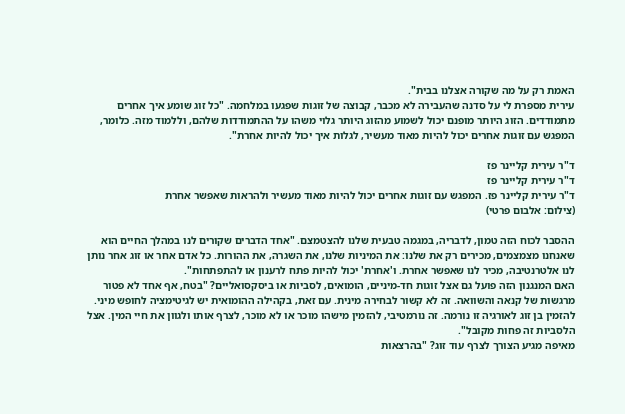האמת רק על מה שקורה אצלנו בבית".
עירית מספרת לי על סדנה שהעבירה לא מכבר, קבוצה של זוגות שפגעו במלחמה. "כל זוג שומע איך אחרים מתמודדים. הזוג היותר מופנם יכול לשמוע מהזוג היותר גלוי משהו על ההתמודדות שלהם, וללמוד מזה. כלומר, המפגש עם זוגות אחרים יכול להיות מאוד מעשיר, לגלות איך יכול להיות אחרת".

ד"ר עירית קליינר פז
ד"ר עירית קליינר פז
ד"ר עירית קליינר פז. המפגש עם זוגות אחרים יכול להיות מאוד מעשיר ולהראות שאפשר אחרת
(צילום: אלבום פרטי)

ההסבר לכוח הזה טמון, לדבריה, במגמה טבעית שלנו להצטמצם. "אחד הדברים שקורים לנו במהלך החיים הוא שאנחנו מצמצמים, מכירים רק את שלנו: את המיניות שלנו, את השגרה, את ההורות. כל אדם אחר או זוג אחר נותן לנו אלטרנטיבה, מכיר לנו שאפשר אחרת. ו'אחרת' יכול להיות פתח לרענון או להתפתחות".
האם המנגנון הזה פועל גם אצל זוגות חד-מיניים, הומואים, לסביות או ביסקסואליים? "בטח, אף אחד לא פטור מרגשות של קנאה והשוואה. זה לא קשור לבחירה מינית. עם זאת, בקהילה ההומואית יש לגיטימציה לחופש מיני. להזמין בן זוג לאורגיה זו נורמה. זה נורמטיבי, להזמין מישהו מוכר או לא מוכר, לצרף אותו ולגוון את חיי המין. אצל הלסביות זה פחות מקובל".
מאיפה מגיע הצורך לצרף עוד זוג? "בהרצאות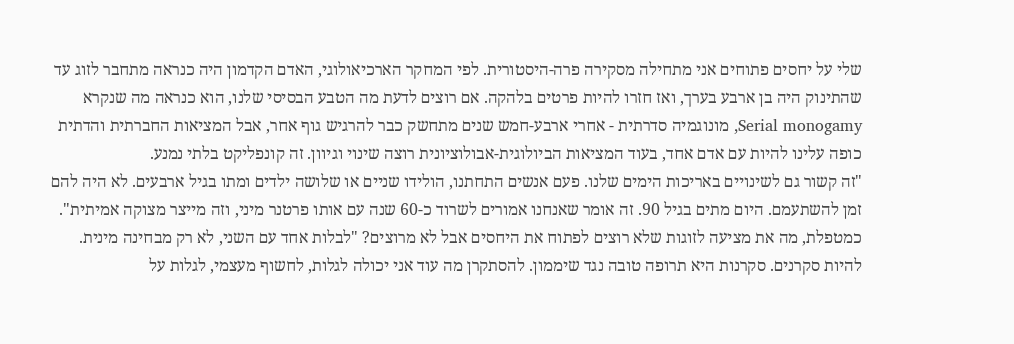שלי על יחסים פתוחים אני מתחילה מסקירה פרה-היסטורית. לפי המחקר הארכיאולוגי, האדם הקדמון היה כנראה מתחבר לזוג עד שהתינוק היה בן ארבע בערך, ואז חזרו להיות פרטים בלהקה. אם רוצים לדעת מה הטבע הבסיסי שלנו, הוא כנראה מה שנקרא Serial monogamy, מונוגמיה סדרתית - אחרי ארבע-חמש שנים מתחשק כבר להרגיש גוף אחר, אבל המציאות החברתית והדתית כופה עלינו להיות עם אדם אחד, בעוד המציאות הביולוגית-אבולוציונית רוצה שינוי וגיוון. זה קונפליקט בלתי נמנע.
"זה קשור גם לשינויים באריכות הימים שלנו. פעם אנשים התחתנו, הולידו שניים או שלושה ילדים ומתו בגיל ארבעים. לא היה להם זמן להשתעמם. היום מתים בגיל 90. זה אומר שאנחנו אמורים לשרוד כ-60 שנה עם אותו פרטנר מיני, וזה מייצר מצוקה אמיתית".
כמטפלת, מה את מציעה לזוגות שלא רוצים לפתוח את היחסים אבל לא מרוצים? "לבלות אחד עם השני, לא רק מבחינה מינית. להיות סקרנים. סקרנות היא תרופה טובה נגד שיממון. להסתקרן מה עוד אני יכולה לגלות, לחשוף מעצמי, לגלות על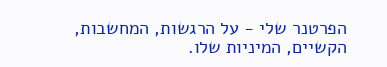הפרטנר שלי - על הרגשות, המחשבות, הקשיים, המיניות שלו.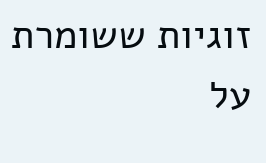זוגיות ששומרת על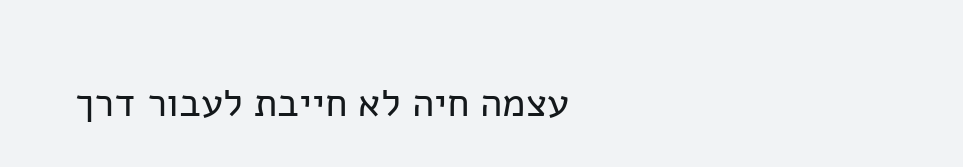עצמה חיה לא חייבת לעבור דרך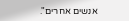אנשים אחרים".